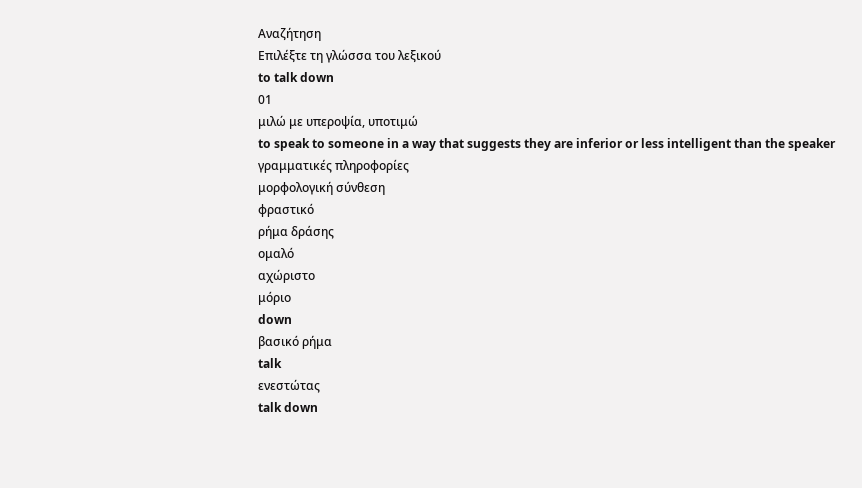Αναζήτηση
Επιλέξτε τη γλώσσα του λεξικού
to talk down
01
μιλώ με υπεροψία, υποτιμώ
to speak to someone in a way that suggests they are inferior or less intelligent than the speaker
γραμματικές πληροφορίες
μορφολογική σύνθεση
φραστικό
ρήμα δράσης
ομαλό
αχώριστο
μόριο
down
βασικό ρήμα
talk
ενεστώτας
talk down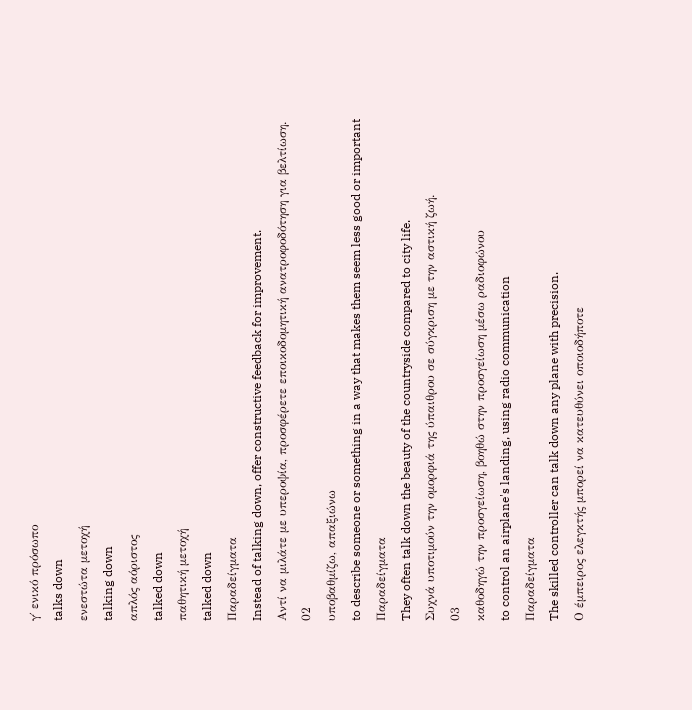γ΄ ενικό πρόσωπο
talks down
ενεστώτα μετοχή
talking down
απλός αόριστος
talked down
παθητική μετοχή
talked down
Παραδείγματα
Instead of talking down, offer constructive feedback for improvement.
Αντί να μιλάτε με υπεροψία, προσφέρετε εποικοδομητική ανατροφοδότηση για βελτίωση.
02
υποβαθμίζω, απαξιώνω
to describe someone or something in a way that makes them seem less good or important
Παραδείγματα
They often talk down the beauty of the countryside compared to city life.
Συχνά υποτιμούν την ομορφιά της ύπαιθρου σε σύγκριση με την αστική ζωή.
03
καθοδηγώ την προσγείωση, βοηθώ στην προσγείωση μέσω ραδιοφώνου
to control an airplane's landing, using radio communication
Παραδείγματα
The skilled controller can talk down any plane with precision.
Ο έμπειρος ελεγκτής μπορεί να κατευθύνει οποιοδήποτε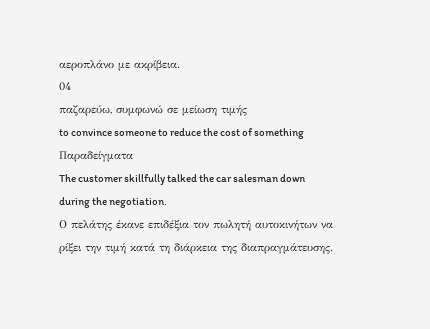αεροπλάνο με ακρίβεια.
04
παζαρεύω, συμφωνώ σε μείωση τιμής
to convince someone to reduce the cost of something
Παραδείγματα
The customer skillfully talked the car salesman down during the negotiation.
Ο πελάτης έκανε επιδέξια τον πωλητή αυτοκινήτων να ρίξει την τιμή κατά τη διάρκεια της διαπραγμάτευσης.